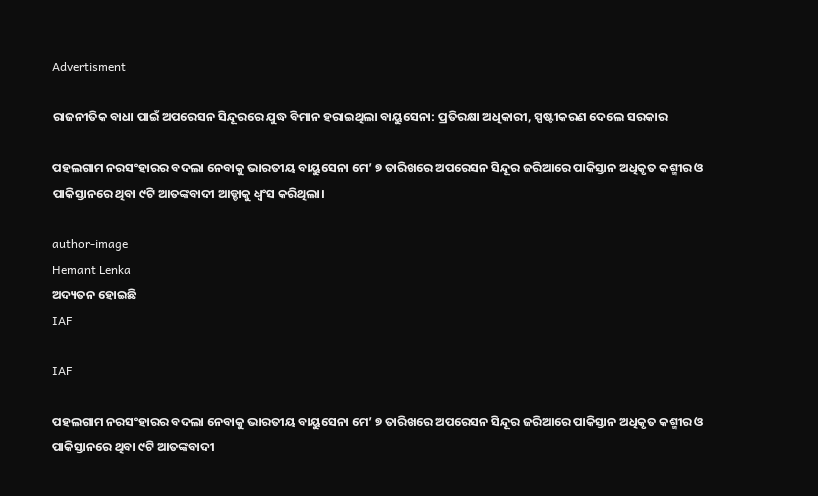Advertisment

ରାଜନୀତିକ ବାଧା ପାଇଁ ଅପରେସନ ସିନ୍ଦୂରରେ ଯୁଦ୍ଧ ବିମାନ ହରାଇଥିଲା ବାୟୁସେନା: ପ୍ରତିରକ୍ଷା ଅଧିକାରୀ, ସ୍ପଷ୍ଟୀକରଣ ଦେଲେ ସରକାର

ପହଲଗାମ ନରସଂହାରର ବଦଲା ନେବାକୁ ଭାରତୀୟ ବାୟୁସେନା ମେ’ ୭ ତାରିଖରେ ଅପରେସନ ସିନ୍ଦୂର ଜରିଆରେ ପାକିସ୍ତାନ ଅଧିକୃତ କଶ୍ମୀର ଓ ପାକିସ୍ତାନରେ ଥିବା ୯ଟି ଆତଙ୍କବାଦୀ ଆଡ୍ଡାକୁ ଧ୍ୱଂସ କରିଥିଲା।

author-image
Hemant Lenka
ଅଦ୍ୟତନ ହୋଇଛି
IAF

IAF

ପହଲଗାମ ନରସଂହାରର ବଦଲା ନେବାକୁ ଭାରତୀୟ ବାୟୁସେନା ମେ’ ୭ ତାରିଖରେ ଅପରେସନ ସିନ୍ଦୂର ଜରିଆରେ ପାକିସ୍ତାନ ଅଧିକୃତ କଶ୍ମୀର ଓ ପାକିସ୍ତାନରେ ଥିବା ୯ଟି ଆତଙ୍କବାଦୀ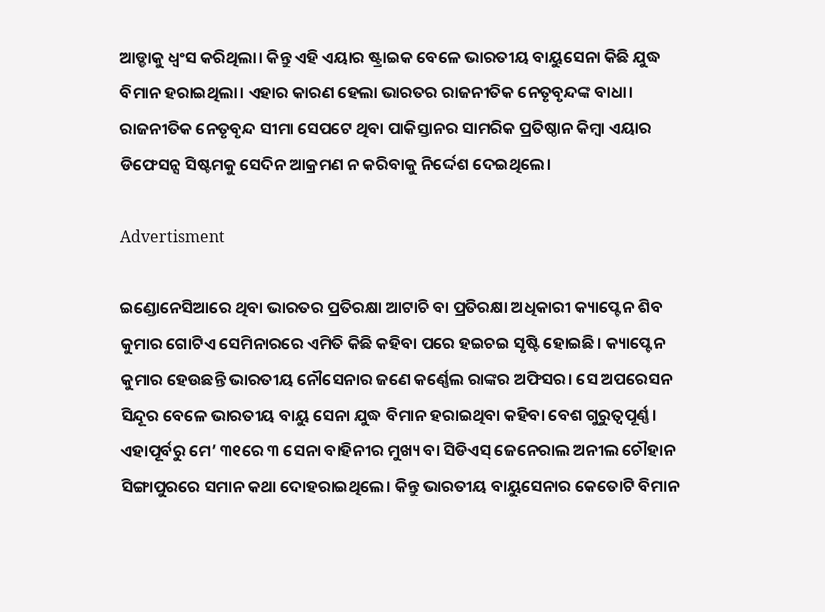ଆଡ୍ଡାକୁ ଧ୍ୱଂସ କରିଥିଲା। କିନ୍ତୁ ଏହି ଏୟାର ଷ୍ଟ୍ରାଇକ ବେଳେ ଭାରତୀୟ ବାୟୁସେନା କିଛି ଯୁଦ୍ଧ ବିମାନ ହରାଇଥିଲା। ଏହାର କାରଣ ହେଲା ଭାରତର ରାଜନୀତିକ ନେତୃବୃନ୍ଦଙ୍କ ବାଧା। ରାଜନୀତିକ ନେତୃବୃନ୍ଦ ସୀମା ସେପଟେ ଥିବା ପାକିସ୍ତାନର ସାମରିକ ପ୍ରତିଷ୍ଠାନ କିମ୍ବା ଏୟାର ଡିଫେସନ୍ସ ସିଷ୍ଟମକୁ ସେଦିନ ଆକ୍ରମଣ ନ କରିବାକୁ ନିର୍ଦ୍ଦେଶ ଦେଇଥିଲେ।

Advertisment

ଇଣ୍ଡୋନେସିଆରେ ଥିବା ଭାରତର ପ୍ରତିରକ୍ଷା ଆଟାଚି ବା ପ୍ରତିରକ୍ଷା ଅଧିକାରୀ କ୍ୟାପ୍ଟେନ ଶିବ କୁମାର ଗୋଟିଏ ସେମିନାରରେ ଏମିତି କିଛି କହିବା ପରେ ହଇଚଇ ସୃଷ୍ଟି ହୋଇଛି। କ୍ୟାପ୍ଟେନ କୁମାର ହେଉଛନ୍ତି ଭାରତୀୟ ନୌସେନାର ଜଣେ କର୍ଣ୍ଣେଲ ରାଙ୍କର ଅଫିସର। ସେ ଅପରେସନ ସିନ୍ଦୂର ବେଳେ ଭାରତୀୟ ବାୟୁ ସେନା ଯୁଦ୍ଧ ବିମାନ ହରାଇଥିବା କହିବା ବେଶ ଗୁରୁତ୍ୱପୂର୍ଣ୍ଣ। ଏହାପୂର୍ବରୁ ମେ’ ୩୧ରେ ୩ ସେନା ବାହିନୀର ମୁଖ୍ୟ ବା ସିଡିଏସ୍‌ ଜେନେରାଲ ଅନୀଲ ଚୌହାନ ସିଙ୍ଗାପୁରରେ ସମାନ କଥା ଦୋହରାଇଥିଲେ। କିନ୍ତୁ ଭାରତୀୟ ବାୟୁସେନାର କେତୋଟି ବିମାନ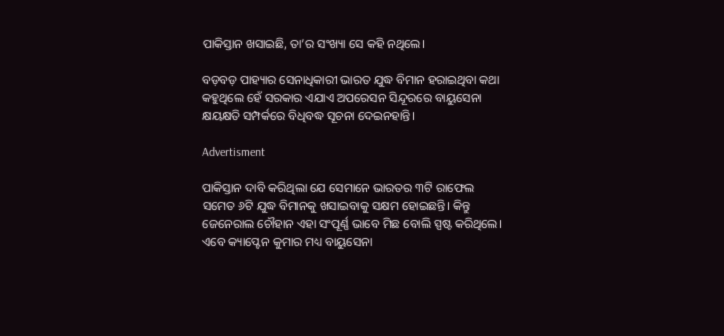ପାକିସ୍ତାନ ଖସାଇଛି, ତା’ର ସଂଖ୍ୟା ସେ କହି ନଥିଲେ।

ବଡ଼ବଡ଼ ପାହ୍ୟାର ସେନାଧିକାରୀ ଭାରତ ଯୁଦ୍ଧ ବିମାନ ହରାଇଥିବା କଥା କହୁଥିଲେ ହେଁ ସରକାର ଏଯାଏ ଅପରେସନ ସିନ୍ଦୂରରେ ବାୟୁସେନା କ୍ଷୟକ୍ଷତି ସମ୍ପର୍କରେ ବିଧିବଦ୍ଧ ସୂଚନା ଦେଇନହାନ୍ତି।

Advertisment

ପାକିସ୍ତାନ ଦାବି କରିଥିଲା ଯେ ସେମାନେ ଭାରତର ୩ଟି ରାଫେଲ ସମେତ ୬ଟି ଯୁଦ୍ଧ ବିମାନକୁ ଖସାଇବାକୁ ସକ୍ଷମ ହୋଇଛନ୍ତି। କିନ୍ତୁ ଜେନେରାଲ ଚୌହାନ ଏହା ସଂପୂର୍ଣ୍ଣ ଭାବେ ମିଛ ବୋଲି ସ୍ପଷ୍ଟ କରିଥିଲେ। ଏବେ କ୍ୟାପ୍ଟେନ କୁମାର ମଧ୍ୟ ବାୟୁସେନା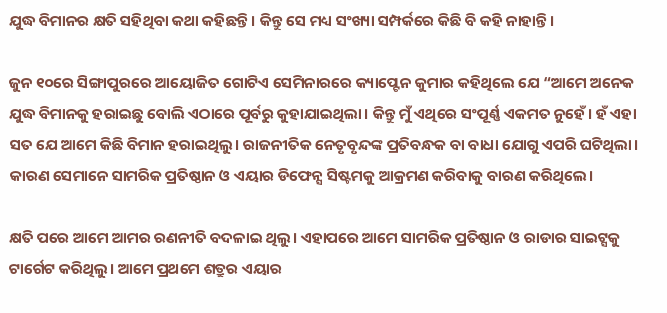ଯୁଦ୍ଧ ବିମାନର କ୍ଷତି ସହିଥିବା କଥା କହିଛନ୍ତି। କିନ୍ତୁ ସେ ମଧ୍ୟ ସଂଖ୍ୟା ସମ୍ପର୍କରେ କିଛି ବି କହି ନାହାନ୍ତି।

ଜୁନ ୧୦ରେ ସିଙ୍ଗାପୁରରେ ଆୟୋଜିତ ଗୋଟିଏ ସେମିନାରରେ କ୍ୟାପ୍ଟେନ କୁମାର କହିଥିଲେ ଯେ “ଆମେ ଅନେକ ଯୁଦ୍ଧ ବିମାନକୁ ହରାଇଛୁ ବୋଲି ଏଠାରେ ପୂର୍ବରୁ କୁହାଯାଇଥିଲା। କିନ୍ତୁ ମୁଁ ଏଥିରେ ସଂପୂର୍ଣ୍ଣ ଏକମତ ନୁହେଁ। ହଁ ଏହା ସତ ଯେ ଆମେ କିଛି ବିମାନ ହରାଇଥିଲୁ। ରାଜନୀତିକ ନେତୃବୃନ୍ଦଙ୍କ ପ୍ରତିବନ୍ଧକ ବା ବାଧା ଯୋଗୁ ଏପରି ଘଟିଥିଲା। କାରଣ ସେମାନେ ସାମରିକ ପ୍ରତିଷ୍ଠାନ ଓ ଏୟାର ଡିଫେନ୍ସ ସିଷ୍ଟମକୁ ଆକ୍ରମଣ କରିବାକୁ ବାରଣ କରିଥିଲେ।

କ୍ଷତି ପରେ ଆମେ ଆମର ରଣନୀତି ବଦଳାଇ ଥିଲୁ। ଏହାପରେ ଆମେ ସାମରିକ ପ୍ରତିଷ୍ଠାନ ଓ ରାଡାର ସାଇଟ୍ସକୁ ଟାର୍ଗେଟ କରିଥିଲୁ। ଆମେ ପ୍ରଥମେ ଶତ୍ରୁର ଏୟାର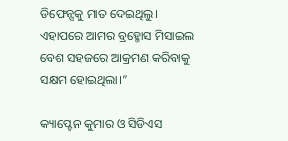ଡିଫେନ୍ସକୁ ମାତ ଦେଇଥିଲୁ। ଏହାପରେ ଆମର ବ୍ରହ୍ମୋସ ମିସାଇଲ ବେଶ ସହଜରେ ଆକ୍ରମଣ କରିବାକୁ ସକ୍ଷମ ହୋଇଥିଲା।”

କ୍ୟାପ୍ଟେନ କୁମାର ଓ ସିଡିଏସ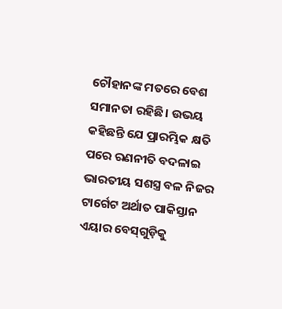ଚୌହାନଙ୍କ ମତରେ ବେଶ ସମାନତା ରହିଛି। ଉଭୟ କହିଛନ୍ତି ଯେ ପ୍ରାରମ୍ଭିକ କ୍ଷତି ପରେ ରଣନୀତି ବଦଳାଇ ଭାରତୀୟ ସଶସ୍ତ୍ର ବଳ ନିଜର ଟାର୍ଗେଟ ଅର୍ଥାତ ପାକିସ୍ତାନ ଏୟାର ବେସ୍‌ଗୁଡ଼ିକୁ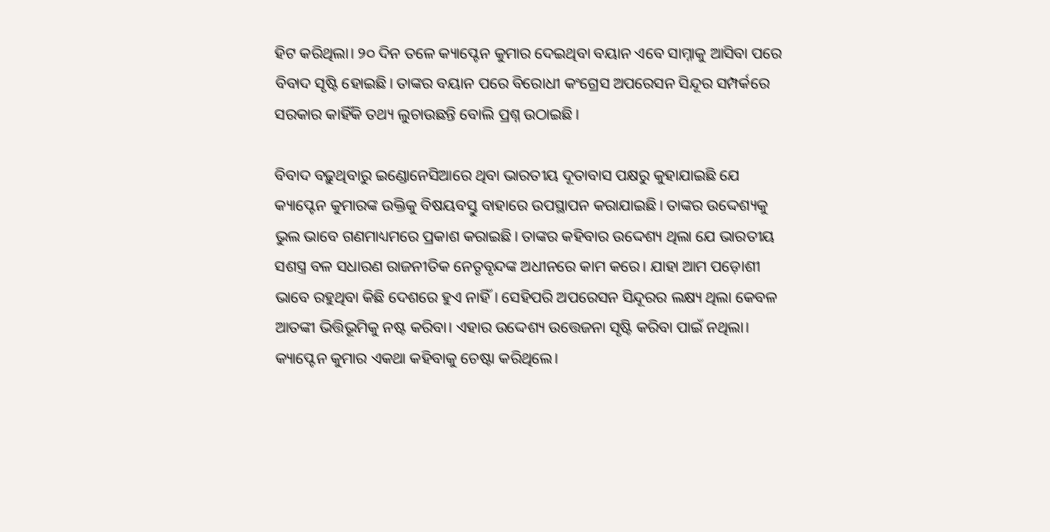ହିଟ କରିଥିଲା। ୨୦ ଦିନ ତଳେ କ୍ୟାପ୍ଟେନ କୁମାର ଦେଇଥିବା ବୟାନ ଏବେ ସାମ୍ନାକୁ ଆସିବା ପରେ ବିବାଦ ସୃଷ୍ଟି ହୋଇଛି। ତାଙ୍କର ବୟାନ ପରେ ବିରୋଧୀ କଂଗ୍ରେସ ଅପରେସନ ସିନ୍ଦୂର ସମ୍ପର୍କରେ ସରକାର କାହିଁକି ତଥ୍ୟ ଲୁଚାଉଛନ୍ତି ବୋଲି ପ୍ରଶ୍ନ ଉଠାଇଛି।

ବିବାଦ ବଢ଼ୁଥିବାରୁ ଇଣ୍ଡୋନେସିଆରେ ଥିବା ଭାରତୀୟ ଦୂତାବାସ ପକ୍ଷରୁ କୁହାଯାଇଛି ଯେ କ୍ୟାପ୍ଟେନ କୁମାରଙ୍କ ଉକ୍ତିକୁ ବିଷୟବସ୍ତୁ ବାହାରେ ଉପସ୍ଥାପନ କରାଯାଇଛି। ତାଙ୍କର ଉଦ୍ଦେଶ୍ୟକୁ ଭୁଲ ଭାବେ ଗଣମାଧ୍ୟମରେ ପ୍ରକାଶ କରାଇଛି। ତାଙ୍କର କହିବାର ଉଦ୍ଦେଶ୍ୟ ଥିଲା ଯେ ଭାରତୀୟ ସଶସ୍ତ୍ର ବଳ ସଧାରଣ ରାଜନୀତିକ ନେତୃବୃନ୍ଦଙ୍କ ଅଧୀନରେ କାମ କରେ। ଯାହା ଆମ ପଡ଼ୋଶୀ ଭାବେ ରହୁଥିବା କିଛି ଦେଶରେ ହୁଏ ନାହିଁ। ସେହିପରି ଅପରେସନ ସିନ୍ଦୂରର ଲକ୍ଷ୍ୟ ଥିଲା କେବଳ ଆତଙ୍କୀ ଭିତ୍ତିଭୂମିକୁ ନଷ୍ଟ କରିବା। ଏହାର ଉଦ୍ଦେଶ୍ୟ ଉତ୍ତେଜନା ସୃଷ୍ଟି କରିବା ପାଇଁ ନଥିଲା। କ୍ୟାପ୍ଟେନ କୁମାର ଏକଥା କହିବାକୁ ଚେଷ୍ଟା କରିଥିଲେ।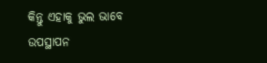କିନ୍ତୁ ଏହାକୁ ଭୁଲ ଭାବେ ଉପସ୍ଥାପନ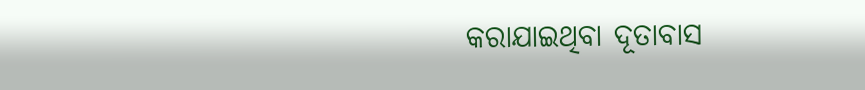କରାଯାଇଥିବା ଦୂତାବାସ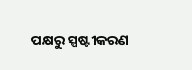ପକ୍ଷରୁ ସ୍ପଷ୍ଟୀକରଣ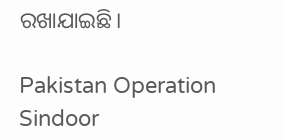ରଖାଯାଇଛି।

Pakistan Operation Sindoor